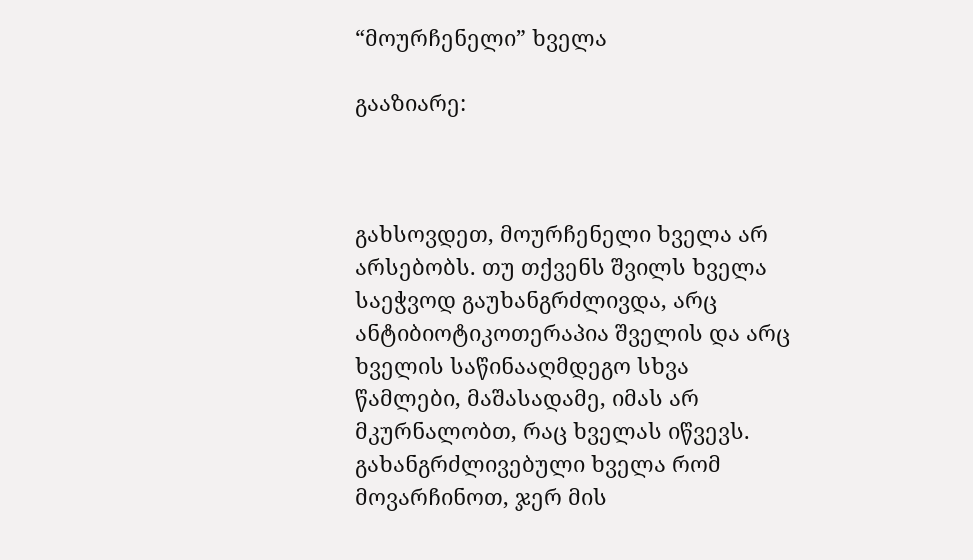“მოურჩენელი” ხველა

გააზიარე:



გახსოვდეთ, მოურჩენელი ხველა არ არსებობს. თუ თქვენს შვილს ხველა საეჭვოდ გაუხანგრძლივდა, არც ანტიბიოტიკოთერაპია შველის და არც ხველის საწინააღმდეგო სხვა წამლები, მაშასადამე, იმას არ მკურნალობთ, რაც ხველას იწვევს. გახანგრძლივებული ხველა რომ მოვარჩინოთ, ჯერ მის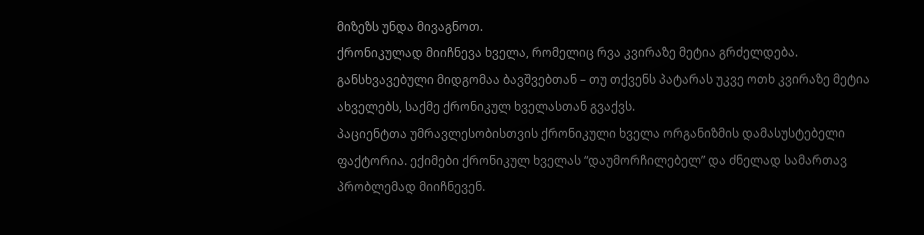მიზეზს უნდა მივაგნოთ.
ქრონიკულად მიიჩნევა ხველა, რომელიც რვა კვირაზე მეტია გრძელდება. განსხვავებული მიდგომაა ბავშვებთან – თუ თქვენს პატარას უკვე ოთხ კვირაზე მეტია ახველებს, საქმე ქრონიკულ ხველასთან გვაქვს.
პაციენტთა უმრავლესობისთვის ქრონიკული ხველა ორგანიზმის დამასუსტებელი ფაქტორია. ექიმები ქრონიკულ ხველას “დაუმორჩილებელ” და ძნელად სამართავ პრობლემად მიიჩნევენ.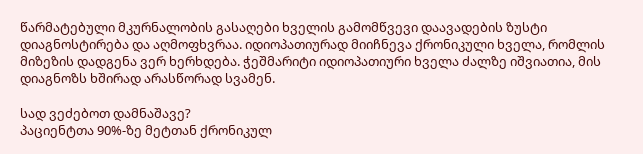წარმატებული მკურნალობის გასაღები ხველის გამომწვევი დაავადების ზუსტი დიაგნოსტირება და აღმოფხვრაა. იდიოპათიურად მიიჩნევა ქრონიკული ხველა, რომლის მიზეზის დადგენა ვერ ხერხდება. ჭეშმარიტი იდიოპათიური ხველა ძალზე იშვიათია, მის დიაგნოზს ხშირად არასწორად სვამენ.

სად ვეძებოთ დამნაშავე?
პაციენტთა 90%-ზე მეტთან ქრონიკულ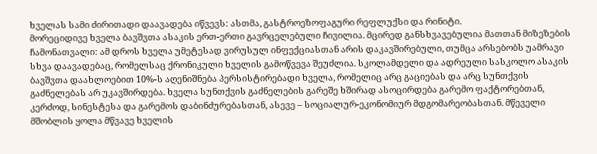ხველას სამი ძირითადი დაავადება იწვევს: ასთმა, გასტროეზოფაგური რეფლუქსი და რინიტი.
მორეციდივე ხველა ბავშვთა ასაკის ერთ-ერთი გავრცელებული ჩივილია. მცირედ განსხვავებულია მათთან მიზეზების ჩამონათვალი: ამ დროს ხველა უმეტესად ვირუსულ ინფექციასთან არის დაკავშირებული, თუმცა არსებობს უამრავი სხვა დაავადებაც, რომელსაც ქრონიკული ხველის გამოწვევა შეუძლია. სკოლამდელი და ადრეული სასკოლო ასაკის ბავშვთა დაახლოებით 10%-ს აღენიშნება პერსისტირებადი ხველა, რომელიც არც გაციებას და არც სუნთქვის გაძნელებას არ უკავშირდება. ხველა სუნთქვის გაძნელების გარეშე ხშირად ასოცირდება გარემო ფაქტორებთან, კერძოდ, სინესტესა და გარემოს დაბინძურებასთან, ასევე – სოციალურ-ეკონომიურ მდგომარეობასთან. მწეველი მშობლის ყოლა მწვავე ხველის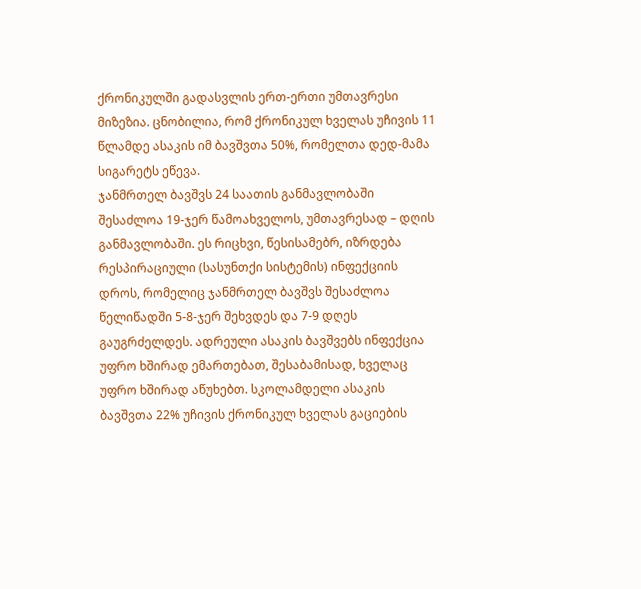ქრონიკულში გადასვლის ერთ-ერთი უმთავრესი მიზეზია. ცნობილია, რომ ქრონიკულ ხველას უჩივის 11 წლამდე ასაკის იმ ბავშვთა 50%, რომელთა დედ-მამა სიგარეტს ეწევა.
ჯანმრთელ ბავშვს 24 საათის განმავლობაში შესაძლოა 19-ჯერ წამოახველოს, უმთავრესად – დღის განმავლობაში. ეს რიცხვი, წესისამებრ, იზრდება რესპირაციული (სასუნთქი სისტემის) ინფექციის დროს, რომელიც ჯანმრთელ ბავშვს შესაძლოა წელიწადში 5-8-ჯერ შეხვდეს და 7-9 დღეს გაუგრძელდეს. ადრეული ასაკის ბავშვებს ინფექცია უფრო ხშირად ემართებათ, შესაბამისად, ხველაც უფრო ხშირად აწუხებთ. სკოლამდელი ასაკის ბავშვთა 22% უჩივის ქრონიკულ ხველას გაციების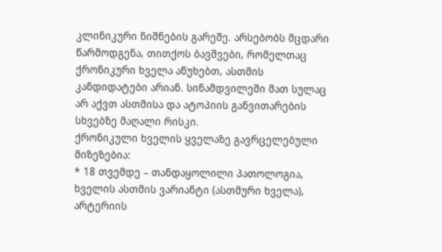კლინიკური ნიშნების გარეშე. არსებობს მცდარი წარმოდგენა, თითქოს ბავშვები, რომელთაც ქრონიკური ხველა აწუხებთ, ასთმის კანდიდატები არიან. სინამდვილეში მათ სულაც არ აქვთ ასთმისა და ატოპიის განვითარების სხვებზე მაღალი რისკი.
ქრონიკული ხველის ყველაზე გავრცელებული მიზეზებია:
* 18 თვემდე – თანდაყოლილი პათოლოგია, ხველის ასთმის ვარიანტი (ასთმური ხველა), არტერიის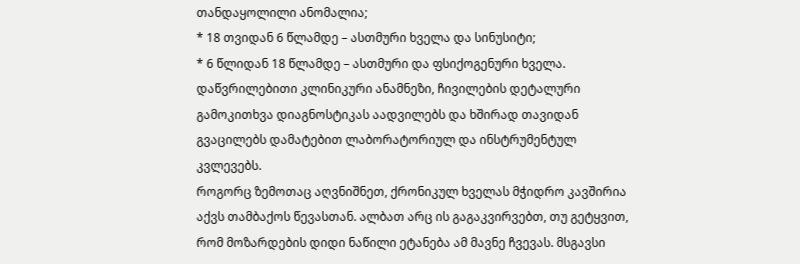თანდაყოლილი ანომალია;
* 18 თვიდან 6 წლამდე – ასთმური ხველა და სინუსიტი;
* 6 წლიდან 18 წლამდე – ასთმური და ფსიქოგენური ხველა.
დაწვრილებითი კლინიკური ანამნეზი, ჩივილების დეტალური გამოკითხვა დიაგნოსტიკას აადვილებს და ხშირად თავიდან გვაცილებს დამატებით ლაბორატორიულ და ინსტრუმენტულ კვლევებს.
როგორც ზემოთაც აღვნიშნეთ, ქრონიკულ ხველას მჭიდრო კავშირია აქვს თამბაქოს წევასთან. ალბათ არც ის გაგაკვირვებთ, თუ გეტყვით, რომ მოზარდების დიდი ნაწილი ეტანება ამ მავნე ჩვევას. მსგავსი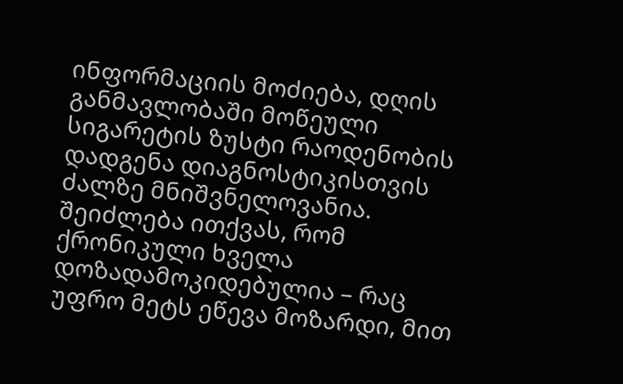ინფორმაციის მოძიება, დღის განმავლობაში მოწეული სიგარეტის ზუსტი რაოდენობის დადგენა დიაგნოსტიკისთვის ძალზე მნიშვნელოვანია. შეიძლება ითქვას, რომ ქრონიკული ხველა დოზადამოკიდებულია – რაც უფრო მეტს ეწევა მოზარდი, მით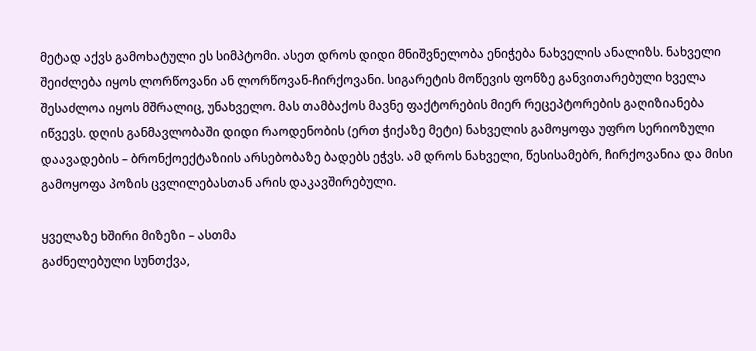მეტად აქვს გამოხატული ეს სიმპტომი. ასეთ დროს დიდი მნიშვნელობა ენიჭება ნახველის ანალიზს. ნახველი შეიძლება იყოს ლორწოვანი ან ლორწოვან-ჩირქოვანი. სიგარეტის მოწევის ფონზე განვითარებული ხველა შესაძლოა იყოს მშრალიც, უნახველო. მას თამბაქოს მავნე ფაქტორების მიერ რეცეპტორების გაღიზიანება იწვევს. დღის განმავლობაში დიდი რაოდენობის (ერთ ჭიქაზე მეტი) ნახველის გამოყოფა უფრო სერიოზული დაავადების – ბრონქოექტაზიის არსებობაზე ბადებს ეჭვს. ამ დროს ნახველი, წესისამებრ, ჩირქოვანია და მისი გამოყოფა პოზის ცვლილებასთან არის დაკავშირებული.

ყველაზე ხშირი მიზეზი – ასთმა
გაძნელებული სუნთქვა,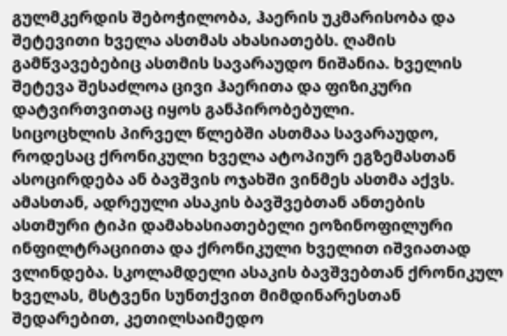გულმკერდის შებოჭილობა, ჰაერის უკმარისობა და შეტევითი ხველა ასთმას ახასიათებს. ღამის გამწვავებებიც ასთმის სავარაუდო ნიშანია. ხველის შეტევა შესაძლოა ცივი ჰაერითა და ფიზიკური დატვირთვითაც იყოს განპირობებული.
სიცოცხლის პირველ წლებში ასთმაა სავარაუდო, როდესაც ქრონიკული ხველა ატოპიურ ეგზემასთან ასოცირდება ან ბავშვის ოჯახში ვინმეს ასთმა აქვს. ამასთან, ადრეული ასაკის ბავშვებთან ანთების ასთმური ტიპი დამახასიათებელი ეოზინოფილური ინფილტრაციითა და ქრონიკული ხველით იშვიათად ვლინდება. სკოლამდელი ასაკის ბავშვებთან ქრონიკულ ხველას, მსტვენი სუნთქვით მიმდინარესთან შედარებით, კეთილსაიმედო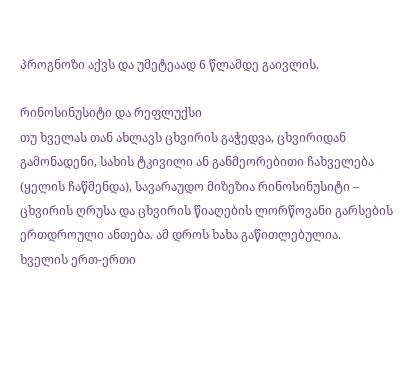პროგნოზი აქვს და უმეტეაად 6 წლამდე გაივლის.

რინოსინუსიტი და რეფლუქსი
თუ ხველას თან ახლავს ცხვირის გაჭედვა, ცხვირიდან გამონადენი, სახის ტკივილი ან განმეორებითი ჩახველება (ყელის ჩაწმენდა), სავარაუდო მიზეზია რინოსინუსიტი – ცხვირის ღრუსა და ცხვირის წიაღების ლორწოვანი გარსების ერთდროული ანთება. ამ დროს ხახა გაწითლებულია.
ხველის ერთ-ერთი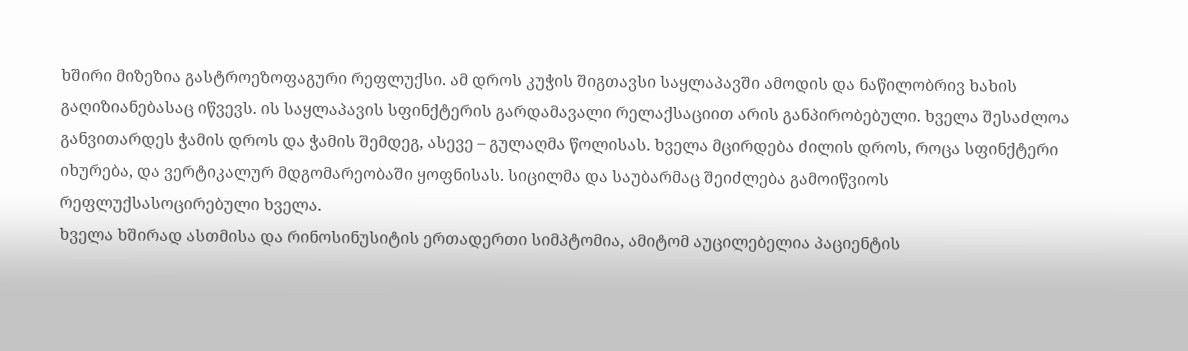ხშირი მიზეზია გასტროეზოფაგური რეფლუქსი. ამ დროს კუჭის შიგთავსი საყლაპავში ამოდის და ნაწილობრივ ხახის გაღიზიანებასაც იწვევს. ის საყლაპავის სფინქტერის გარდამავალი რელაქსაციით არის განპირობებული. ხველა შესაძლოა განვითარდეს ჭამის დროს და ჭამის შემდეგ, ასევე – გულაღმა წოლისას. ხველა მცირდება ძილის დროს, როცა სფინქტერი იხურება, და ვერტიკალურ მდგომარეობაში ყოფნისას. სიცილმა და საუბარმაც შეიძლება გამოიწვიოს რეფლუქსასოცირებული ხველა.
ხველა ხშირად ასთმისა და რინოსინუსიტის ერთადერთი სიმპტომია, ამიტომ აუცილებელია პაციენტის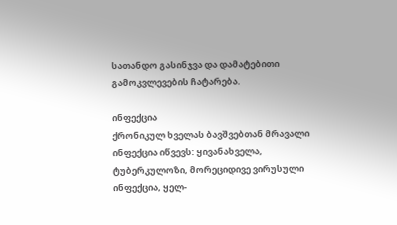სათანდო გასინჯვა და დამატებითი გამოკვლევების ჩატარება.

ინფექცია
ქრონიკულ ხველას ბავშვებთან მრავალი ინფექცია იწვევს: ყივანახველა, ტუბერკულოზი, მორეციდივე ვირუსული ინფექცია, ყელ-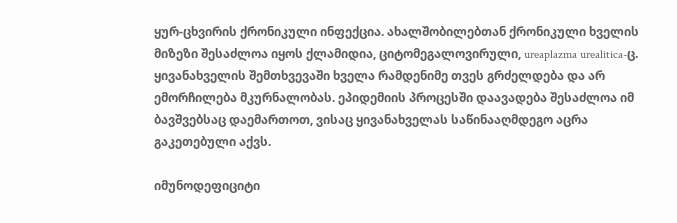ყურ-ცხვირის ქრონიკული ინფექცია. ახალშობილებთან ქრონიკული ხველის მიზეზი შესაძლოა იყოს ქლამიდია, ციტომეგალოვირული, ureaplazma urealitica-ც. ყივანახველის შემთხვევაში ხველა რამდენიმე თვეს გრძელდება და არ ემორჩილება მკურნალობას. ეპიდემიის პროცესში დაავადება შესაძლოა იმ ბავშვებსაც დაემართოთ, ვისაც ყივანახველას საწინააღმდეგო აცრა გაკეთებული აქვს.

იმუნოდეფიციტი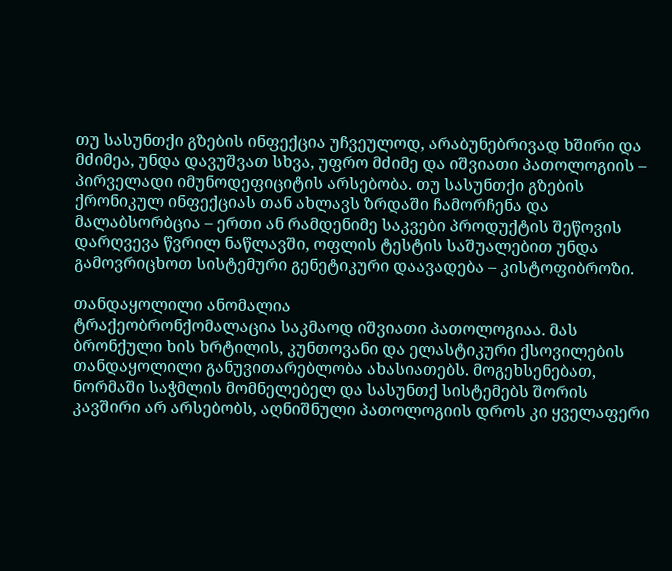თუ სასუნთქი გზების ინფექცია უჩვეულოდ, არაბუნებრივად ხშირი და მძიმეა, უნდა დავუშვათ სხვა, უფრო მძიმე და იშვიათი პათოლოგიის – პირველადი იმუნოდეფიციტის არსებობა. თუ სასუნთქი გზების ქრონიკულ ინფექციას თან ახლავს ზრდაში ჩამორჩენა და მალაბსორბცია – ერთი ან რამდენიმე საკვები პროდუქტის შეწოვის დარღვევა წვრილ ნაწლავში, ოფლის ტესტის საშუალებით უნდა გამოვრიცხოთ სისტემური გენეტიკური დაავადება – კისტოფიბროზი.

თანდაყოლილი ანომალია
ტრაქეობრონქომალაცია საკმაოდ იშვიათი პათოლოგიაა. მას ბრონქული ხის ხრტილის, კუნთოვანი და ელასტიკური ქსოვილების თანდაყოლილი განუვითარებლობა ახასიათებს. მოგეხსენებათ, ნორმაში საჭმლის მომნელებელ და სასუნთქ სისტემებს შორის კავშირი არ არსებობს, აღნიშნული პათოლოგიის დროს კი ყველაფერი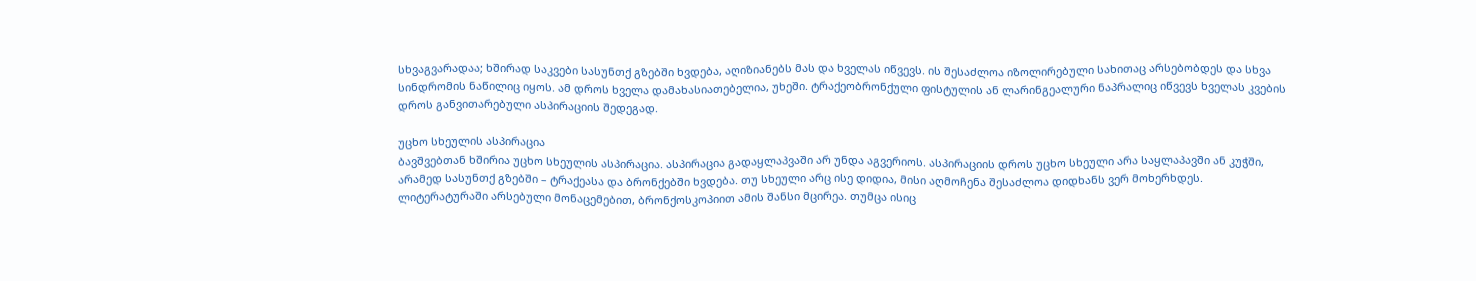სხვაგვარადაა; ხშირად საკვები სასუნთქ გზებში ხვდება, აღიზიანებს მას და ხველას იწვევს. ის შესაძლოა იზოლირებული სახითაც არსებობდეს და სხვა სინდრომის ნაწილიც იყოს. ამ დროს ხველა დამახასიათებელია, უხეში. ტრაქეობრონქული ფისტულის ან ლარინგეალური ნაპრალიც იწვევს ხველას კვების დროს განვითარებული ასპირაციის შედეგად.

უცხო სხეულის ასპირაცია
ბავშვებთან ხშირია უცხო სხეულის ასპირაცია. ასპირაცია გადაყლაპვაში არ უნდა აგვერიოს. ასპირაციის დროს უცხო სხეული არა საყლაპავში ან კუჭში, არამედ სასუნთქ გზებში – ტრაქეასა და ბრონქებში ხვდება. თუ სხეული არც ისე დიდია, მისი აღმოჩენა შესაძლოა დიდხანს ვერ მოხერხდეს. ლიტერატურაში არსებული მონაცემებით, ბრონქოსკოპიით ამის შანსი მცირეა. თუმცა ისიც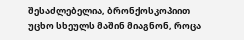შესაძლებელია, ბრონქოსკოპიით უცხო სხეულს მაშინ მიაგნონ, როცა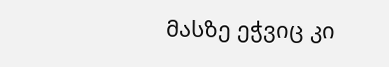მასზე ეჭვიც კი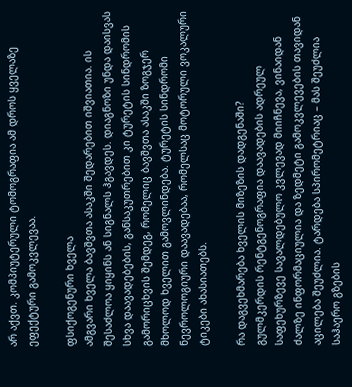არ აქვთ. კომპიუტერული ტომოგრაფია ამ დროს ყველაზე ეფექტური გამოკვლევაა.

ფსიქოგენური ხველა
ამგვარი ხველა ბავშვთა ასაკში შედარებით იშვიათია. ის შესაძლოა ყიყინს ან სიგნალს ჰგავდეს. დიაგნოზი უნდა დაისვას სხვა დაავადებების, განსაკუთრებით კი ტურეტის სინდრომის გამორიცხვის შემდეგ, რომელიც ბავშვთა ასაკში ზოგჯერ მხოლოდ ხველით გამოვლინდება. ტურეტის სინდრომი ნევროლოგიური დაავადებაა, რომელსაც მოტორული ვოკალური ტიკები ახასიათებს.

რა დაგვეხმარება ხველის მიზეზის დადგენაში?
გულმკერდის რენტგენოგრაფია დაავადების ადრეულ საფეხურზევე სავალდებულო კვლევად მიიჩნევა, ვინაიდან ძალზე ინფორმაციულია და ზედმეტი გამოკვლევების თავიდან აცილება შეუძლია. ტარდება სპირომეტრიაც – მას შეუძლია საჰაერო გზების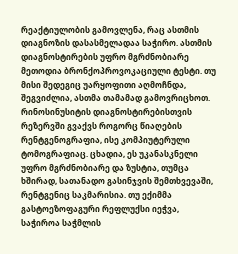რეაქტიულობის გამოვლენა, რაც ასთმის დიაგნოზის დასასმელადაა საჭირო. ასთმის დიაგნოსტირების უფრო მგრძნობიარე მეთოდია ბრონქოპროვოკაციული ტესტი. თუ მისი შედეგიც უარყოფითი აღმოჩნდა, შეგვიძლია, ასთმა თამამად გამოვრიცხოთ. რინოსინუსიტის დიაგნოსტირებისთვის რეზერვში გვაქვს როგორც წიაღების რენტგენოგრაფია, ისე კომპიუტერული ტომოგრაფიაც. ცხადია, ეს უკანასკნელი უფრო მგრძნობიარე და ზუსტია, თუმცა ხშირად, სათანადო გასინჯვის შემთხვევაში, რენტგენიც საკმარისია. თუ ექიმმა გასტოეზოფაგური რეფლუქსი იეჭვა, საჭიროა საჭმლის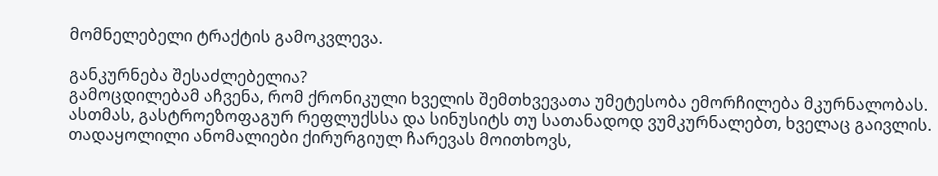მომნელებელი ტრაქტის გამოკვლევა.

განკურნება შესაძლებელია?
გამოცდილებამ აჩვენა, რომ ქრონიკული ხველის შემთხვევათა უმეტესობა ემორჩილება მკურნალობას. ასთმას, გასტროეზოფაგურ რეფლუქსსა და სინუსიტს თუ სათანადოდ ვუმკურნალებთ, ხველაც გაივლის. თადაყოლილი ანომალიები ქირურგიულ ჩარევას მოითხოვს,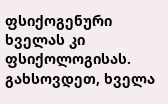ფსიქოგენური ხველას კი ფსიქოლოგისას. გახსოვდეთ, ხველა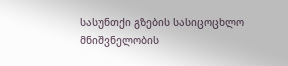სასუნთქი გზების სასიცოცხლო მნიშვნელობის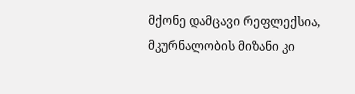მქონე დამცავი რეფლექსია, მკურნალობის მიზანი კი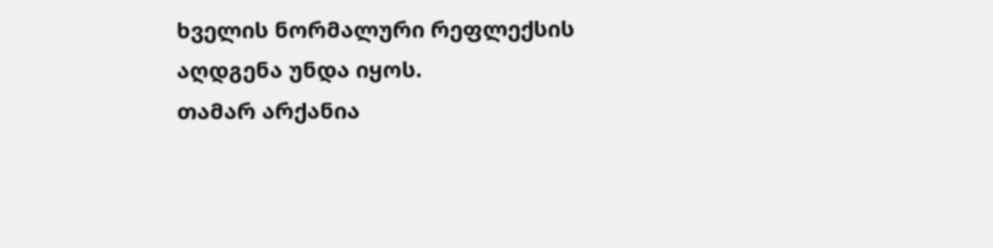ხველის ნორმალური რეფლექსის აღდგენა უნდა იყოს.
თამარ არქანია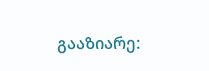გააზიარე: